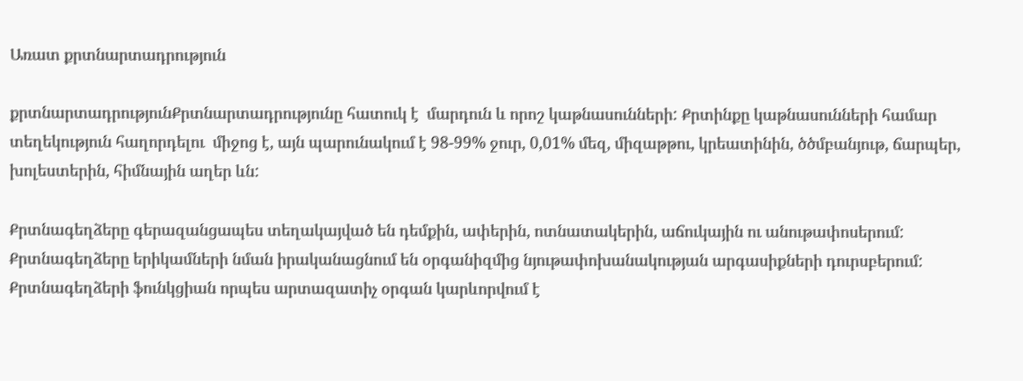Առատ քրտնարտադրություն

քրտնարտադրությունՔրտնարտադրությունը հատուկ է  մարդուն և որոշ կաթնասունների: Քրտինքը կաթնասունների համար տեղեկություն հաղորդելու  միջոց է, այն պարունակում է 98-99% ջուր, 0,01% մեզ, միզաթթու, կրեատինին, ծծմբանյութ, ճարպեր,  խոլեստերին, հիմնային աղեր ևն:

Քրտնագեղձերը գերազանցապես տեղակայված են դեմքին, ափերին, ոտնատակերին, աճուկային ու անութափոսերում: Քրտնագեղձերը երիկամների նման իրականացնում են օրգանիզմից նյութափոխանակության արգասիքների դուրսբերում: Քրտնագեղձերի ֆունկցիան որպես արտազատիչ օրգան կարևորվում է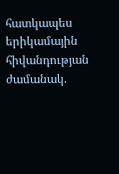հատկապես երիկամային հիվանդության ժամանակ.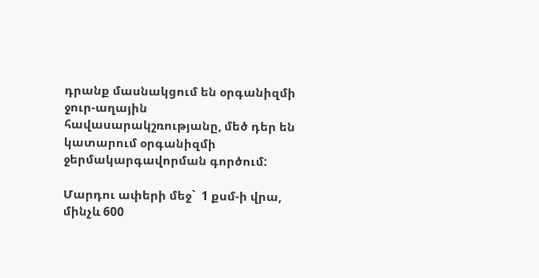դրանք մասնակցում են օրգանիզմի  ջուր-աղային հավասարակշռությանը, մեծ դեր են կատարում օրգանիզմի ջերմակարգավորման գործում:

Մարդու ափերի մեջ`  1 քսմ-ի վրա, մինչև 600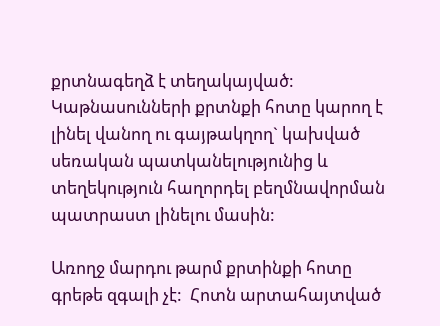քրտնագեղձ է տեղակայված: Կաթնասունների քրտնքի հոտը կարող է լինել վանող ու գայթակղող` կախված սեռական պատկանելությունից և  տեղեկություն հաղորդել բեղմնավորման պատրաստ լինելու մասին:

Առողջ մարդու թարմ քրտինքի հոտը գրեթե զգալի չէ:  Հոտն արտահայտված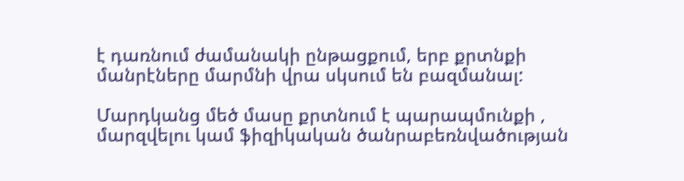է դառնում ժամանակի ընթացքում, երբ քրտնքի մանրէները մարմնի վրա սկսում են բազմանալ:

Մարդկանց մեծ մասը քրտնում է պարապմունքի , մարզվելու կամ ֆիզիկական ծանրաբեռնվածության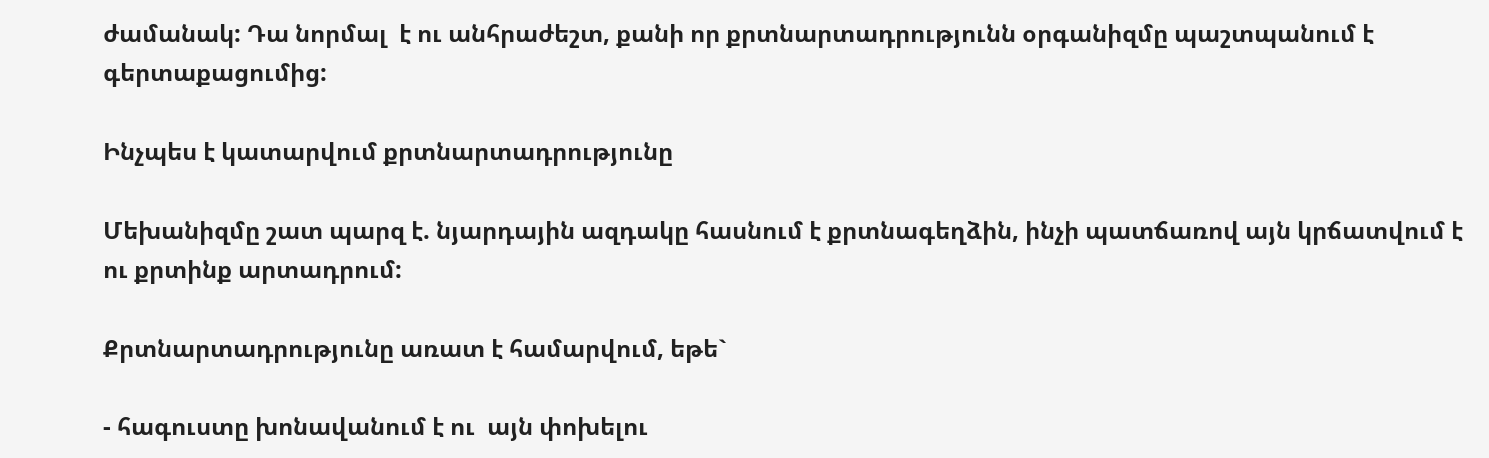ժամանակ: Դա նորմալ  է ու անհրաժեշտ, քանի որ քրտնարտադրությունն օրգանիզմը պաշտպանում է գերտաքացումից:

Ինչպես է կատարվում քրտնարտադրությունը

Մեխանիզմը շատ պարզ է. նյարդային ազդակը հասնում է քրտնագեղձին, ինչի պատճառով այն կրճատվում է ու քրտինք արտադրում:

Քրտնարտադրությունը առատ է համարվում, եթե`

- հագուստը խոնավանում է ու  այն փոխելու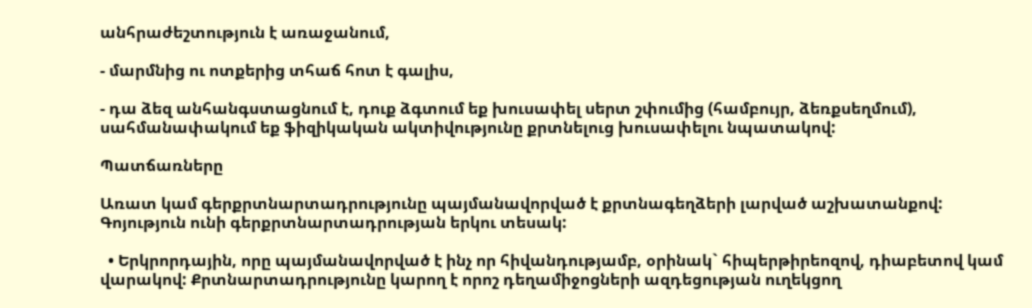անհրաժեշտություն է առաջանում,

- մարմնից ու ոտքերից տհաճ հոտ է գալիս,

- դա ձեզ անհանգստացնում է, դուք ձգտում եք խուսափել սերտ շփումից (համբույր, ձեռքսեղմում), սահմանափակում եք ֆիզիկական ակտիվությունը քրտնելուց խուսափելու նպատակով:

Պատճառները

Առատ կամ գերքրտնարտադրությունը պայմանավորված է քրտնագեղձերի լարված աշխատանքով: Գոյություն ունի գերքրտնարտադրության երկու տեսակ:

  • Երկրորդային, որը պայմանավորված է ինչ որ հիվանդությամբ, օրինակ` հիպերթիրեոզով, դիաբետով կամ վարակով: Քրտնարտադրությունը կարող է որոշ դեղամիջոցների ազդեցության ուղեկցող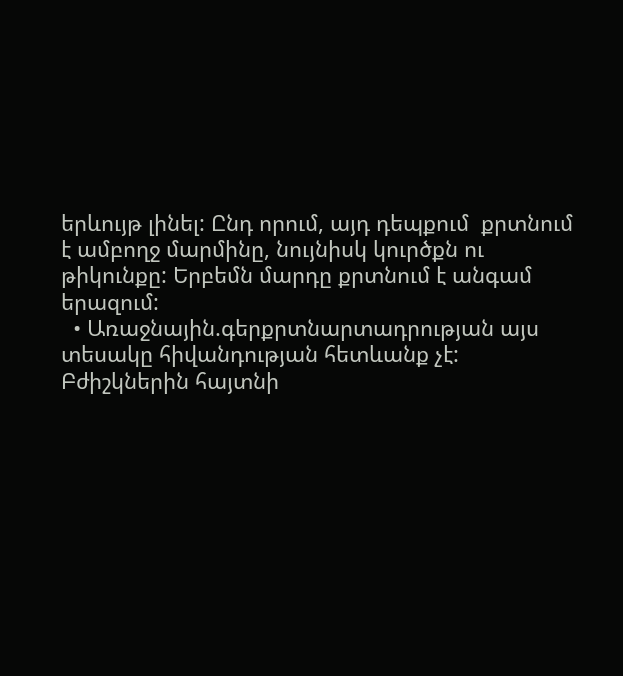երևույթ լինել: Ընդ որում, այդ դեպքում  քրտնում է ամբողջ մարմինը, նույնիսկ կուրծքն ու թիկունքը: Երբեմն մարդը քրտնում է անգամ երազում:
  • Առաջնային.գերքրտնարտադրության այս տեսակը հիվանդության հետևանք չէ: Բժիշկներին հայտնի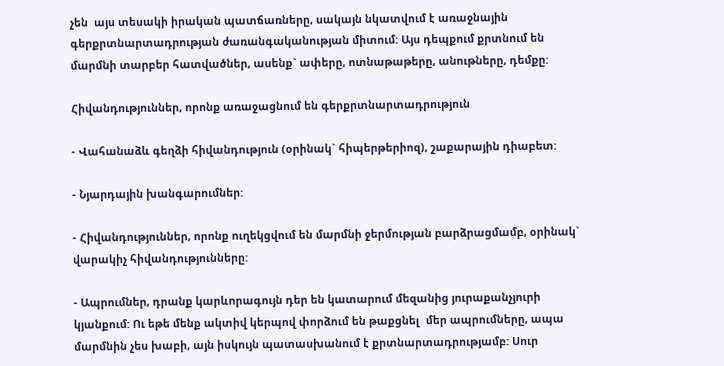չեն  այս տեսակի իրական պատճառները, սակայն նկատվում է առաջնային գերքրտնարտադրության ժառանգականության միտում: Այս դեպքում քրտնում են մարմնի տարբեր հատվածներ, ասենք` ափերը, ոտնաթաթերը, անութները, դեմքը:

Հիվանդություններ, որոնք առաջացնում են գերքրտնարտադրություն

- Վահանաձև գեղձի հիվանդություն (օրինակ` հիպերթերիոզ), շաքարային դիաբետ:

- Նյարդային խանգարումներ:

- Հիվանդություններ, որոնք ուղեկցվում են մարմնի ջերմության բարձրացմամբ, օրինակ` վարակիչ հիվանդությունները:

- Ապրումներ, դրանք կարևորագույն դեր են կատարում մեզանից յուրաքանչյուրի կյանքում: Ու եթե մենք ակտիվ կերպով փորձում են թաքցնել  մեր ապրումները, ապա մարմնին չես խաբի, այն իսկույն պատասխանում է քրտնարտադրությամբ: Սուր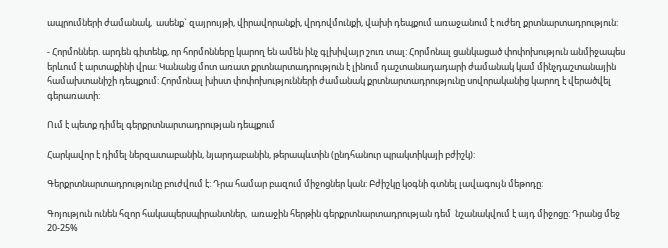ապրումների ժամանակ,  ասենք` զայրույթի, վիրավորանքի, վրդովմունքի, վախի դեպքում առաջանում է ուժեղ քրտնարտադրություն:

- Հորմոններ. արդեն գիտենք, որ հորմոնները կարող են ամեն ինչ գլխիվայր շուռ տալ: Հորմոնալ ցանկացած փոփոխություն անմիջապես երևում է արտաքինի վրա: Կանանց մոտ առատ քրտնարտադրություն է լինում դաշտանադադարի ժամանակ կամ մինչդաշտանային համախտանիշի դեպքում: Հորմոնալ խիստ փոփոխությունների ժամանակ քրտնարտադրությունը սովորականից կարող է վերածվել գերառատի:

Ում է պետք դիմել գերքրտնարտադրության դեպքում

Հարկավոր է դիմել ներզատաբանին, նյարդաբանին, թերապևտին (ընդհանուր պրակտիկայի բժիշկ):

Գերքրտնարտադրությունը բուժվում է: Դրա համար բազում միջոցներ կան: Բժիշկը կօգնի գտնել լավագույն մեթոդը:

Գոյություն ունեն հզոր հակապերսպիրանտներ,  առաջին հերթին գերքրտնարտադրության դեմ  նշանակվում է այդ միջոցը: Դրանց մեջ 20-25%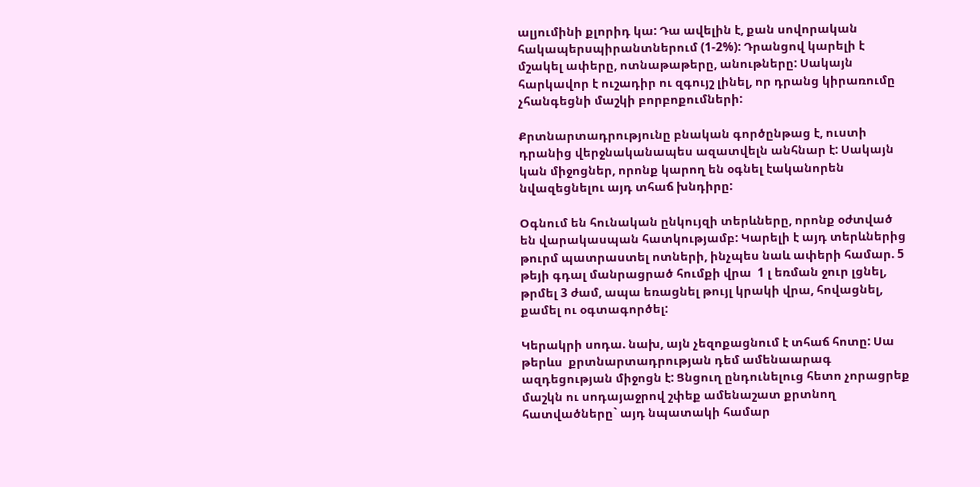ալյումինի քլորիդ կա: Դա ավելին է, քան սովորական հակապերսպիրանտներում (1-2%): Դրանցով կարելի է մշակել ափերը, ոտնաթաթերը, անութները: Սակայն հարկավոր է ուշադիր ու զգույշ լինել, որ դրանց կիրառումը չհանգեցնի մաշկի բորբոքումների:

Քրտնարտադրությունը բնական գործընթաց է, ուստի դրանից վերջնականապես ազատվելն անհնար է: Սակայն կան միջոցներ, որոնք կարող են օգնել էականորեն նվազեցնելու այդ տհաճ խնդիրը:

Օգնում են հունական ընկույզի տերևները, որոնք օժտված են վարակասպան հատկությամբ: Կարելի է այդ տերևներից թուրմ պատրաստել ոտների, ինչպես նաև ափերի համար. 5 թեյի գդալ մանրացրած հումքի վրա  1 լ եռման ջուր լցնել, թրմել 3 ժամ, ապա եռացնել թույլ կրակի վրա, հովացնել, քամել ու օգտագործել:

Կերակրի սոդա. նախ, այն չեզոքացնում է տհաճ հոտը: Սա թերևս  քրտնարտադրության դեմ ամենաարագ ազդեցության միջոցն է: Ցնցուղ ընդունելուց հետո չորացրեք մաշկն ու սոդայաջրով շփեք ամենաշատ քրտնող հատվածները` այդ նպատակի համար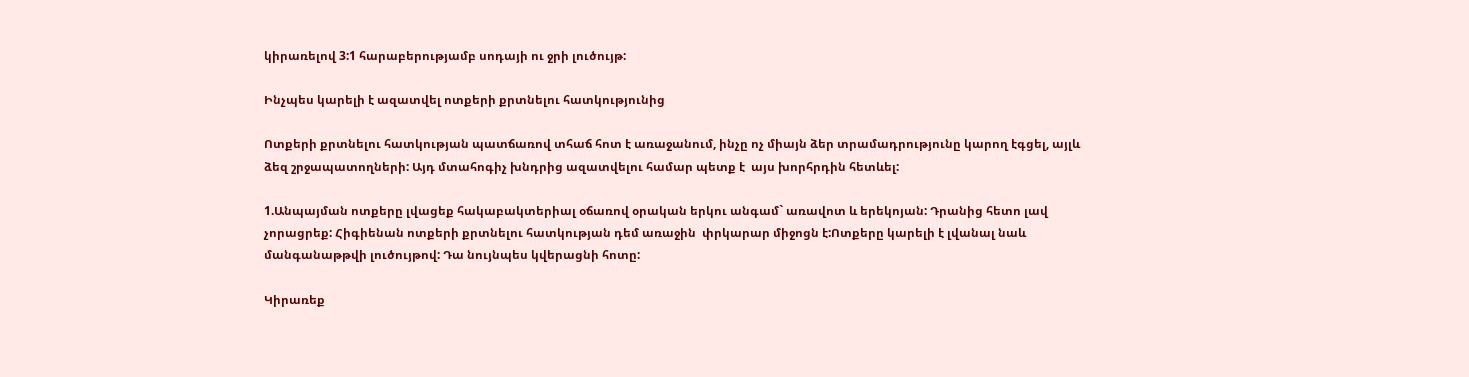կիրառելով 3:1 հարաբերությամբ սոդայի ու ջրի լուծույթ:

Ինչպես կարելի է ազատվել ոտքերի քրտնելու հատկությունից

Ոտքերի քրտնելու հատկության պատճառով տհաճ հոտ է առաջանում, ինչը ոչ միայն ձեր տրամադրությունը կարող էգցել, այլև ձեզ շրջապատողների: Այդ մտահոգիչ խնդրից ազատվելու համար պետք է  այս խորհրդին հետևել:

1.Անպայման ոտքերը լվացեք հակաբակտերիալ օճառով օրական երկու անգամ` առավոտ և երեկոյան: Դրանից հետո լավ չորացրեք: Հիգիենան ոտքերի քրտնելու հատկության դեմ առաջին  փրկարար միջոցն է:Ոտքերը կարելի է լվանալ նաև մանգանաթթվի լուծույթով: Դա նույնպես կվերացնի հոտը:

Կիրառեք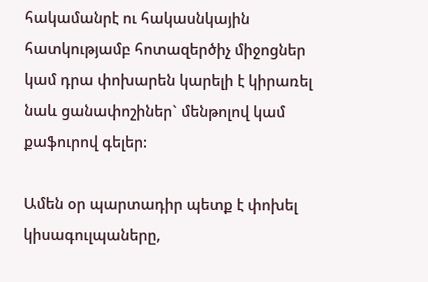հակամանրէ ու հակասնկային հատկությամբ հոտազերծիչ միջոցներ կամ դրա փոխարեն կարելի է կիրառել նաև ցանափոշիներ` մենթոլով կամ քաֆուրով գելեր:

Ամեն օր պարտադիր պետք է փոխել կիսագուլպաները,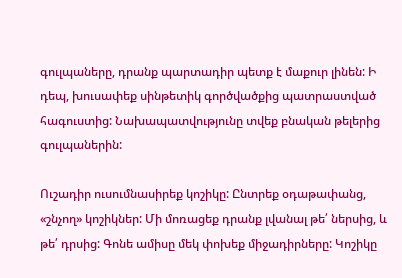գուլպաները, դրանք պարտադիր պետք է մաքուր լինեն: Ի դեպ, խուսափեք սինթետիկ գործվածքից պատրաստված հագուստից: Նախապատվությունը տվեք բնական թելերից գուլպաներին:

Ուշադիր ուսումնասիրեք կոշիկը: Ընտրեք օդաթափանց, «շնչող» կոշիկներ: Մի մոռացեք դրանք լվանալ թե՛ ներսից, և թե՛ դրսից: Գոնե ամիսը մեկ փոխեք միջադիրները: Կոշիկը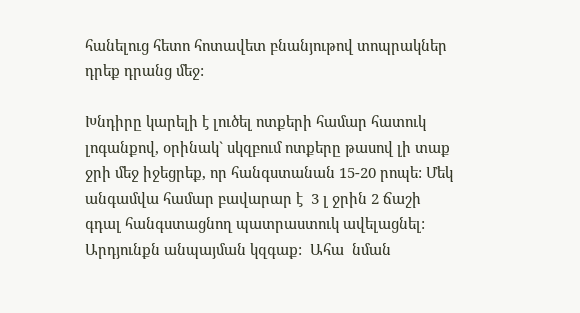հանելուց հետո հոտավետ բնանյութով տոպրակներ դրեք դրանց մեջ:

Խնդիրը կարելի է լուծել ոտքերի համար հատուկ լոգանքով, օրինակ` սկզբում ոտքերը թասով լի տաք ջրի մեջ իջեցրեք, որ հանգստանան 15-20 րոպե: Մեկ անգամվա համար բավարար է  3 լ ջրին 2 ճաշի գդալ հանգստացնող պատրաստուկ ավելացնել: Արդյունքն անպայման կզգաք:  Ահա  նման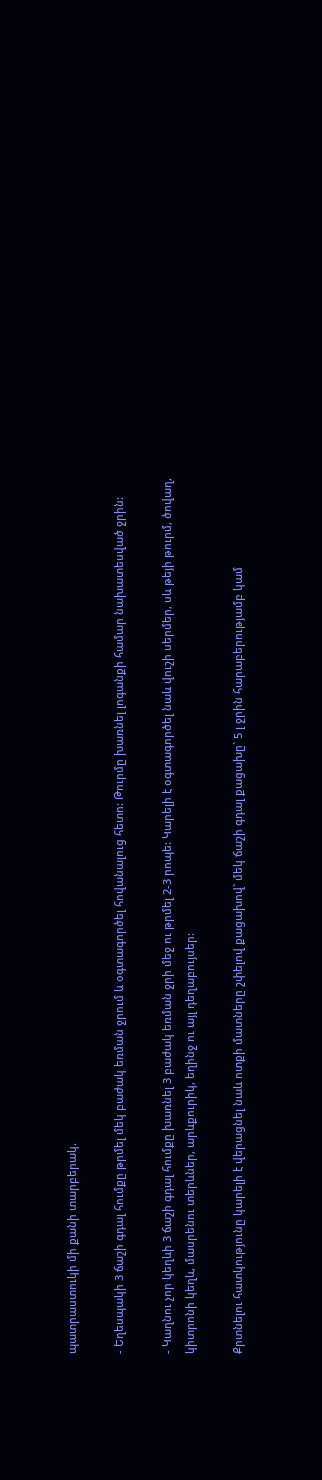պատրաստուկի մի քանի տարբերակ.

- Եղեսպակի 3 ճաշի գդալ հումքը թրմել մեկ բաժակ եռման ջրում և օգտագործել հովանալուց հետո: Թուրմը խառնել լոգանքի համար նախատեսված ջրին:

- Կաղնու չոր կեղևի 3 ճաշի գդալ հումքը խառնել 3 բաժակ եռման ջրի մեջ ու թրմել 2-3 րոպե: Կարելի է օգտագործել նաև վուշի սերմեր, սև թեյի թուրմ, ծովաղ, կիտրոնի կեղև, մասրենու տերևներ, արևքուրիկ, եղինջ ու այլ դեղաբույսեր:

Քրտնելու հատկությունը կարելի է վերացնել նաև ոտքի մատները շփելով քացախով` մեկ ճաշի գդալ քացախը` 5 լ ջրին հարաբերությամբ կամ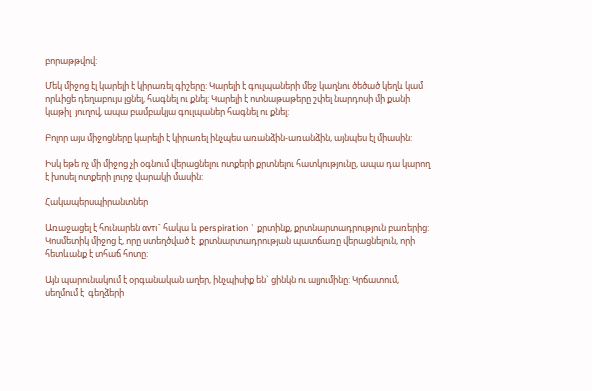բորաթթվով:

Մեկ միջոց էլ կարելի է կիրառել գիշերը: Կարելի է գուլպաների մեջ կաղնու ծեծած կեղև կամ որևիցե դեղաբույս լցնել, հագնել ու քնել: Կարելի է ոտնաթաթերը շփել նարդոսի մի քանի կաթիլ  յուղով, ապա բամբակյա գուլպաներ հագնել ու քնել:

Բոլոր այս միջոցները կարելի է կիրառել ինչպես առանձին-առանձին, այնպես էլ միասին:

Իսկ եթե ոչ մի միջոց չի օգնում վերացնելու ոտքերի քրտնելու հատկությունը, ապա դա կարող է խոսել ոտքերի լուրջ վարակի մասին:

Հակապերսպիրանտներ

Առաջացել է հունարեն αντι` հակա և perspiration ` քրտինք, քրտնարտադրություն բառերից: Կոսմետիկ միջոց է, որը ստեղծված է  քրտնարտադրության պատճառը վերացնելուն, որի հետևանք է տհաճ հոտը:

Այն պարունակում է օրգանական աղեր, ինչպիսիք են` ցինկն ու ալյումինը: Կրճատում, սեղմում է  գեղձերի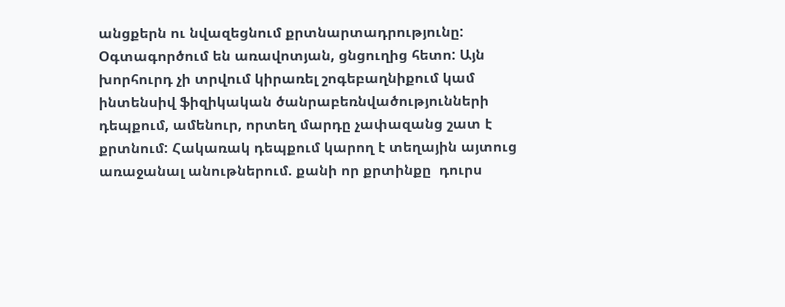անցքերն ու նվազեցնում քրտնարտադրությունը: Օգտագործում են առավոտյան, ցնցուղից հետո: Այն խորհուրդ չի տրվում կիրառել շոգեբաղնիքում կամ  ինտենսիվ ֆիզիկական ծանրաբեռնվածությունների դեպքում, ամենուր, որտեղ մարդը չափազանց շատ է քրտնում: Հակառակ դեպքում կարող է տեղային այտուց առաջանալ անութներում. քանի որ քրտինքը  դուրս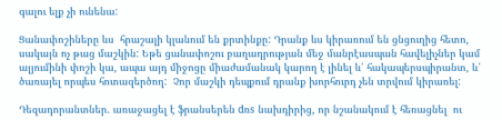գալու ելք չի ունենա:

Ցանափոշիները ևս  հրաշալի կլանում են քրտինքը: Դրանք ևս կիրառում են ցնցուղից հետո, սակայն ոչ թաց մաշկին: Եթե ցանափոշու բաղադրության մեջ մանրէասպան հավելիչներ կամ ալյումինի փոշի կա, ապա այդ միջոցը միաժամանակ կարող է լինել և՛ հակապերսպիրանտ, և՛ ծառայել որպես հոտազերծող:  Չոր մաշկի դեպքում դրանք խորհուրդ չեն տրվում կիրառել:

Դեզադորանտներ. առաջացել է ֆրանսերեն dռs նախդիրից, որ նշանակում է հեռացնել  ու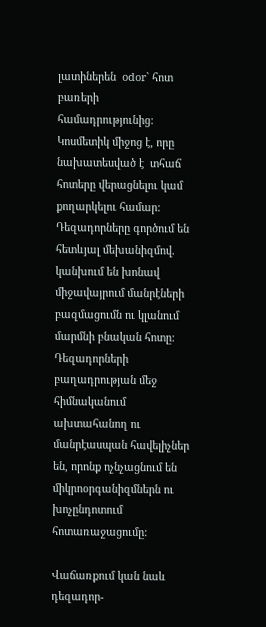լատիներեն  odor` հոտ բառերի համադրությունից: Կոսմետիկ միջոց է, որը նախատեսված է  տհաճ հոտերը վերացնելու կամ քողարկելու համար: Դեզադորները գործում են հետևյալ մեխանիզմով. կանխում են խոնավ միջավայրում մանրէների բազմացումն ու կլանում մարմնի բնական հոտը: Դեզադորների բաղադրության մեջ հիմնականում ախտահանող ու մանրէասպան հավելիչներ են, որոնք ոչնչացնում են  միկրոօրգանիզմներն ու խոչընդոտում հոտառաջացումը:

Վաճառքում կան նաև դեզադոր-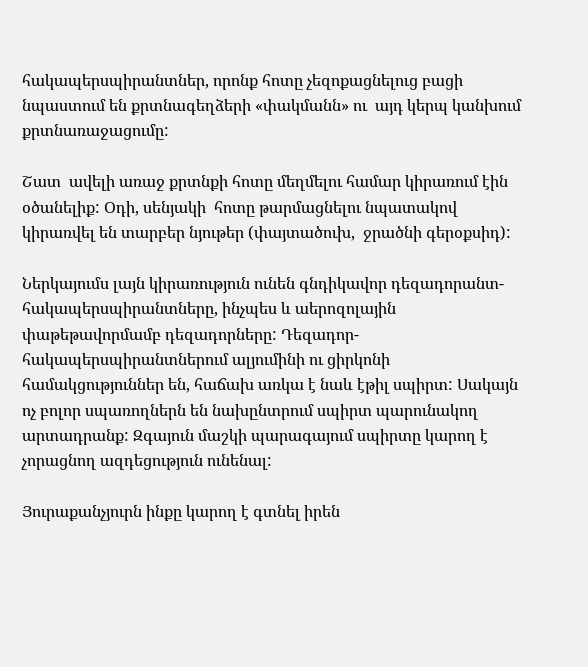հակապերսպիրանտներ, որոնք հոտը չեզոքացնելուց բացի նպաստում են քրտնագեղձերի «փակմանն» ու  այդ կերպ կանխում քրտնառաջացումը:

Շատ  ավելի առաջ քրտնքի հոտը մեղմելու համար կիրառում էին օծանելիք: Օդի, սենյակի  հոտը թարմացնելու նպատակով կիրառվել են տարբեր նյութեր (փայտածուխ,  ջրածնի գերօքսիդ):

Ներկայումս լայն կիրառություն ունեն գնդիկավոր դեզադորանտ-հակապերսպիրանտները, ինչպես և աերոզոլային փաթեթավորմամբ դեզադորները: Դեզադոր-հակապերսպիրանտներում ալյումինի ու ցիրկոնի համակցություններ են, հաճախ առկա է նաև էթիլ սպիրտ: Սակայն ոչ բոլոր սպառողներն են նախընտրում սպիրտ պարունակող արտադրանք: Զգայուն մաշկի պարագայում սպիրտը կարող է  չորացնող ազդեցություն ունենալ:

Յուրաքանչյուրն ինքը կարող է գտնել իրեն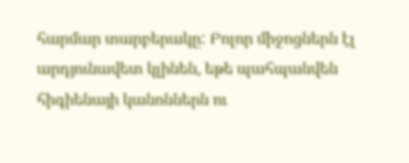հարմար տարբերակը: Բոլոր միջոցներն էլ արդյունավետ կլինեն, եթե պահպանվեն հիգիենայի կանոններն ու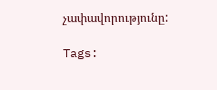չափավորությունը:

Tags: